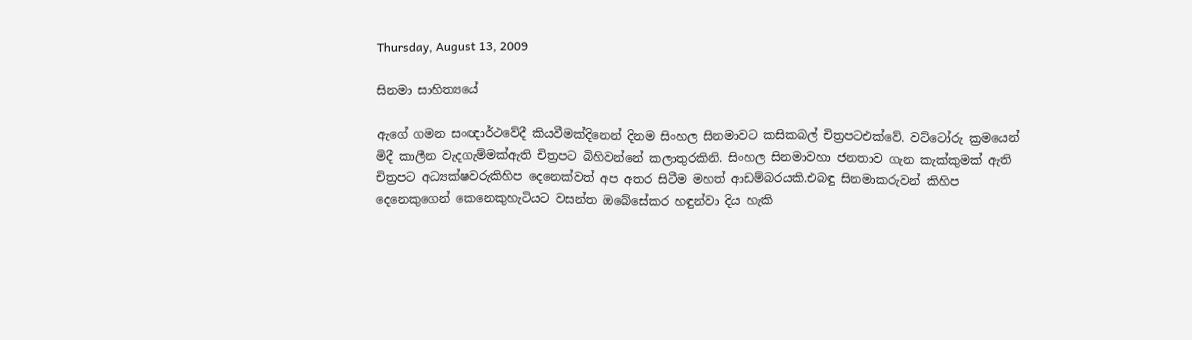Thursday, August 13, 2009

සිනමා සාහිත්‍යයේ

ඇගේ ගමන සංඥාර්ථවේදී කියවීමක්දිනෙන් දිනම සිංහල සිනමාවට කසිකබල් චිත්‍රපටඑක්වේ. වට්ටෝරු ක්‍රමයෙන් මිදී කාලීන වැදගැම්මක්ඇති චිත්‍රපට බිහිවන්නේ කලාතුරකිනි. සිංහල සිනමාවහා ජනතාව ගැන කැක්කුමක් ඇති චිත්‍රපට අධ්‍යක්ෂවරුකිහිප දෙනෙක්වත් අප අතර සිටීම මහත් ආඩම්බරයකි.එබඳු සිනමාකරුවන් කිහිප දෙනෙකුගෙන් කෙනෙකුහැටියට වසන්ත ඔබේසේකර හඳුන්වා දිය හැකි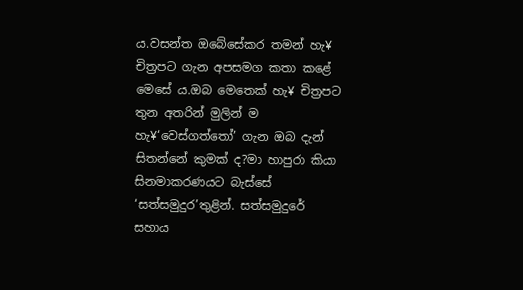ය.වසන්ත ඔබේසේකර තමන් හැ¥ චිත්‍රපට ගැන අපසමග කතා කළේ මෙසේ ය.ඔබ මෙතෙක් හැ¥ චිත්‍රපට තුන අතරින් මුලින් ම හැ¥‘වෙස්ගත්තෝ’ ගැන ඔබ දැන් සිතන්නේ කුමක් ද?මා හාපුරා කියා සිනමාකරණයට බැස්සේ ‘සත්සමුදුර’තුළින්. සත්සමුදුරේ සහාය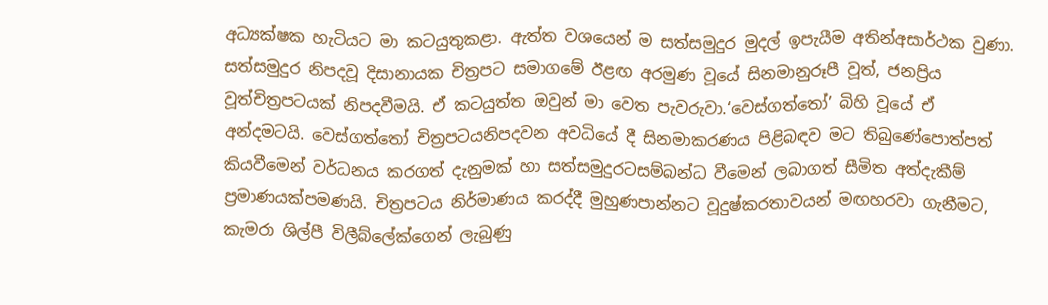අධ්‍යක්ෂක හැටියට මා කටයුතුකළා. ඇත්ත වශයෙන් ම සත්සමුදුර මුදල් ඉපැයීම අතින්අසාර්ථක වුණා. සත්සමුදුර නිපදවූ දිසානායක චිත්‍රපට සමාගමේ ඊළඟ අරමුණ වූයේ සිනමානුරූපී වූත්, ජනප්‍රිය වූත්චිත්‍රපටයක් නිපදවීමයි. ඒ කටයුත්ත ඔවුන් මා වෙත පැවරුවා.‘වෙස්ගත්තෝ’ බිහි වූයේ ඒ අන්දමටයි. වෙස්ගත්තෝ චිත්‍රපටයනිපදවන අවධියේ දී සිනමාකරණය පිළිබඳව මට තිබුණේපොත්පත් කියවීමෙන් වර්ධනය කරගත් දැනුමක් හා සත්සමුදුරටසම්බන්ධ වීමෙන් ලබාගත් සීමිත අත්දැකීම් ප්‍රමාණයක්පමණයි. චිත්‍රපටය නිර්මාණය කරද්දී මුහුණපාන්නට වූදුෂ්කරතාවයන් මඟහරවා ගැනීමට, කැමරා ශිල්පී විලීබ්ලේක්ගෙන් ලැබුණු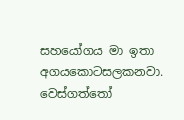සහයෝගය මා ඉතා අගයකොටසලකනවා. වෙස්ගත්තෝ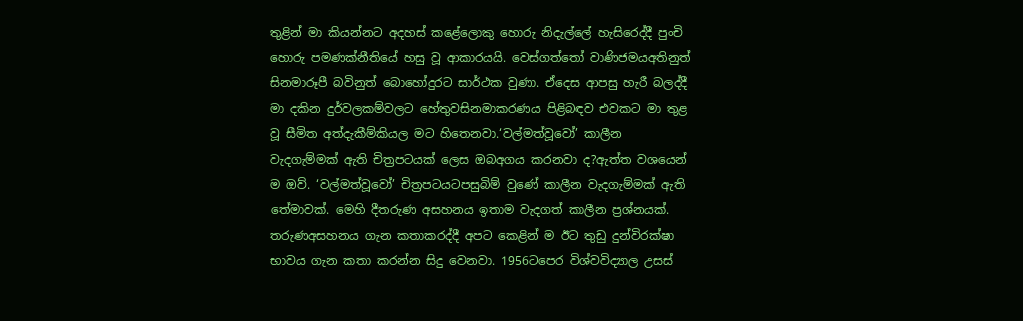තුළින් මා කියන්නට අදහස් කළේලොකු හොරු නිදැල්ලේ හැසිරෙද්දී පුංචි හොරු පමණක්නීතියේ හසු වූ ආකාරයයි. වෙස්ගත්තෝ වාණිජමයඅතිනුත් සිනමාරූපී බවිනුත් බොහෝදුරට සාර්ථක වුණා. ඒදෙස ආපසු හැරී බලද්දී මා දකින දුර්වලකම්වලට හේතුවසිනමාකරණය පිළිබඳව එවකට මා තුළ වූ සීමිත අත්දැකීම්කියල මට හිතෙනවා.‘වල්මත්වූවෝ’ කාලීන වැදගැම්මක් ඇති චිත්‍රපටයක් ලෙස ඔබඅගය කරනවා ද?ඇත්ත වශයෙන් ම ඔව්. ‘වල්මත්වූවෝ’ චිත්‍රපටයටපසුබිම් වුණේ කාලීන වැදගැම්මක් ඇති තේමාවක්. මෙහි දීතරුණ අසහනය ඉතාම වැදගත් කාලීන ප්‍රශ්නයක්. තරුණඅසහනය ගැන කතාකරද්දී අපට කෙළින් ම ඊට තුඩු දුන්විරක්ෂා භාවය ගැන කතා කරන්න සිදු වෙනවා. 1956ටපෙර විශ්වවිද්‍යාල උසස්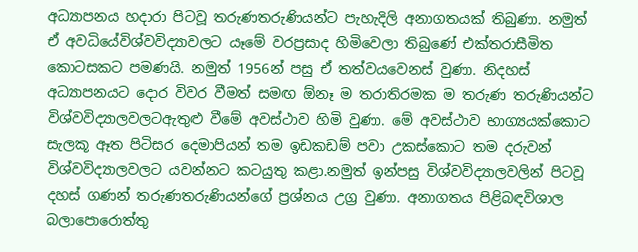අධ්‍යාපනය හදාරා පිටවූ තරුණතරුණියන්ට පැහැදිලි අනාගතයක් තිබුණා. නමුත් ඒ අවධියේවිශ්වවිද්‍යාවලට යෑමේ වරප්‍රසාද හිමිවෙලා තිබුණේ එක්තරාසීමිත කොටසකට පමණයි. නමුත් 1956න් පසු ඒ තත්වයවෙනස් වුණා. නිදහස් අධ්‍යාපනයට දොර විවර වීමත් සමඟ ඕනෑ ම තරාතිරමක ම තරුණ තරුණියන්ට විශ්වවිද්‍යාලවලටඇතුළු වීමේ අවස්ථාව හිමි වුණා. මේ අවස්ථාව භාග්‍යයක්කොට සැලකූ ඈත පිටිසර දෙමාපියන් තම ඉඩකඩම් පවා උකස්කොට තම දරුවන් විශ්වවිද්‍යාලවලට යවන්නට කටයුතු කළා.නමුත් ඉන්පසු විශ්වවිද්‍යාලවලින් පිටවූ දහස් ගණන් තරුණතරුණියන්ගේ ප්‍රශ්නය උග්‍ර වුණා. අනාගතය පිළිබඳවිශාල බලාපොරොත්තු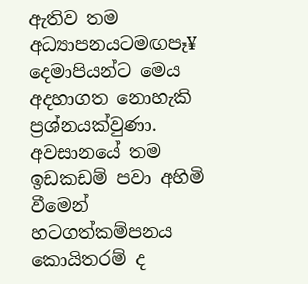ඇතිව තම අධ්‍යාපනයටමඟපෑ¥ දෙමාපියන්ට මෙය අදහාගත නොහැකි ප්‍රශ්නයක්වුණා. අවසානයේ තම ඉඩකඩම් පවා අහිමි වීමෙන් හටගත්කම්පනය කොයිතරම් ද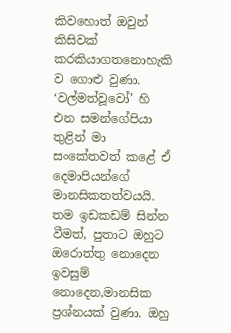කිවහොත් ඔවුන් කිසිවක් කරකියාගතනොහැකි ව ගොළු වුණා. ‘වල්මත්වූවෝ’ හි එන සමන්ගේපියා තුළින් මා සංකේතවත් කළේ ඒ දෙමාපියන්ගේ මානසිකතත්වයයි. තම ඉඩකඩම් සින්න වීමත්, පුතාට ඔහුට ඔරොත්තු නොදෙන ඉවසුම් නොදෙන,මානසික ප්‍රශ්නයක් වුණා. ඔහු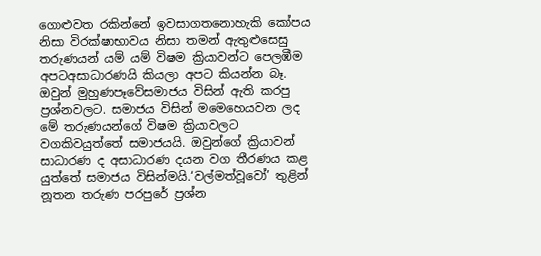ගොළුවත රකින්නේ ඉවසාගතනොහැකි කෝපය නිසා විරක්ෂාභාවය නිසා තමන් ඇතුළුසෙසු තරුණයන් යම් යම් විෂම ක්‍රියාවන්ට පෙලඹීම අපටඅසාධාරණයි කියලා අපට කියන්න බෑ. ඔවුන් මුහුණපෑවේසමාජය විසින් ඇති කරපු ප්‍රශ්නවලට. සමාජය විසින් මමෙහෙයවන ලද මේ තරුණයන්ගේ විෂම ක්‍රියාවලට වගකිවයුත්තේ සමාජයයි. ඔවුන්ගේ ක්‍රියාවන් සාධාරණ ද අසාධාරණ දයන වග තීරණය කළ යුත්තේ සමාජය විසින්මයි.‘වල්මත්වූවෝ’ තුළින් නූතන තරුණ පරපුරේ ප්‍රශ්න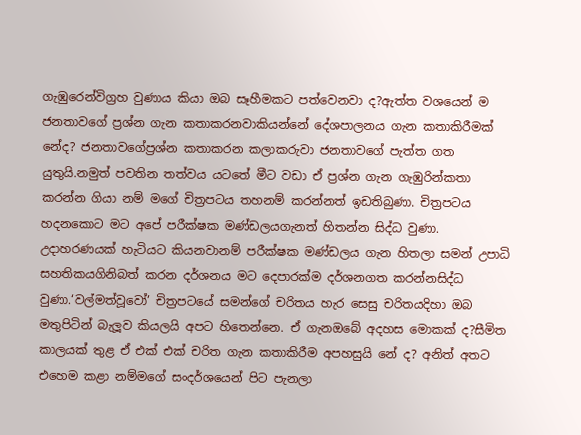ගැඹුරෙන්විග්‍රහ වුණාය කියා ඔබ සෑහීමකට පත්වෙනවා ද?ඇත්ත වශයෙන් ම ජනතාවගේ ප්‍රශ්න ගැන කතාකරනවාකියන්නේ දේශපාලනය ගැන කතාකිරීමක් නේද? ජනතාවගේප්‍රශ්න කතාකරන කලාකරුවා ජනතාවගේ පැත්ත ගත යුතුයි.නමුත් පවතින තත්වය යටතේ මීට වඩා ඒ ප්‍රශ්න ගැන ගැඹුරින්කතා කරන්න ගියා නම් මගේ චිත්‍රපටය තහනම් කරන්නත් ඉඩතිබුණා. චිත්‍රපටය හදනකොට මට අපේ පරීක්ෂක මණ්ඩලයගැනත් හිතන්න සිද්ධ වුණා. උදාහරණයක් හැටියට කියනවානම් පරීක්ෂක මණ්ඩලය ගැන හිතලා සමන් උපාධි සහතිකයගිනිබත් කරන දර්ශනය මට දෙපාරක්ම දර්ශනගත කරන්නසිද්ධ වුණා.‘වල්මත්වූවෝ’ චිත්‍රපටයේ සමන්ගේ චරිතය හැර සෙසු චරිතයදිහා ඔබ මතුපිටින් බැලූව කියලයි අපට හිතෙන්නෙ. ඒ ගැනඔබේ අදහස මොකක් ද?සීමිත කාලයක් තුළ ඒ එක් එක් චරිත ගැන කතාකිරීම අපහසුයි නේ ද? අනිත් අතට එහෙම කළා නම්මගේ සංදර්ශයෙන් පිට පැනලා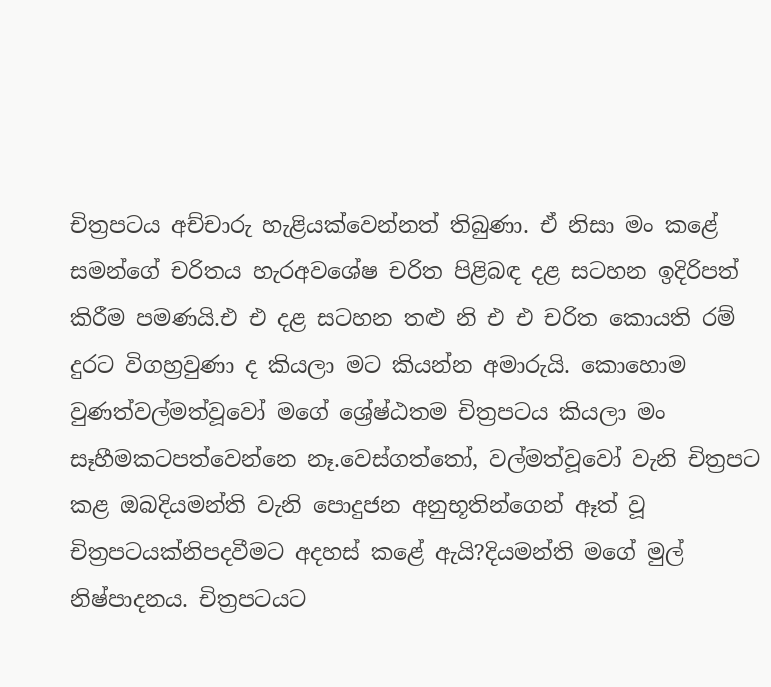චිත්‍රපටය අච්චාරු හැළියක්වෙන්නත් තිබුණා. ඒ නිසා මං කළේ සමන්ගේ චරිතය හැරඅවශේෂ චරිත පිළිබඳ දළ සටහන ඉදිරිපත් කිරීම පමණයි.එ එ දළ සටහන තළු නි එ එ චරිත කොයති රම් දුරට විගහ්‍රවුණා ද කියලා මට කියන්න අමාරුයි. කොහොම වුණත්වල්මත්වූවෝ මගේ ශ්‍රේෂ්ඨතම චිත්‍රපටය කියලා මං සෑහීමකටපත්වෙන්නෙ නෑ.වෙස්ගත්තෝ, වල්මත්වූවෝ වැනි චිත්‍රපට කළ ඔබදියමන්ති වැනි පොදුජන අනුභූතින්ගෙන් ඈත් වූ චිත්‍රපටයක්නිපදවීමට අදහස් කළේ ඇයි?දියමන්ති මගේ මුල් නිෂ්පාදනය. චිත්‍රපටයට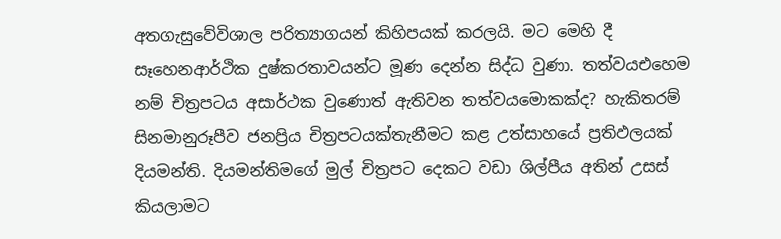අතගැසුවේවිශාල පරිත්‍යාගයන් කිහිපයක් කරලයි. මට මෙහි දී සෑහෙනආර්ථික දුෂ්කරතාවයන්ට මූණ දෙන්න සිද්ධ වුණා. තත්වයඑහෙම නම් චිත්‍රපටය අසාර්ථක වුණොත් ඇතිවන තත්වයමොකක්ද? හැකිතරම් සිනමානුරූපීව ජනප්‍රිය චිත්‍රපටයක්තැනීමට කළ උත්සාහයේ ප්‍රතිඵලයක් දියමන්ති. දියමන්තිමගේ මුල් චිත්‍රපට දෙකට වඩා ශිල්පීය අතින් උසස් කියලාමට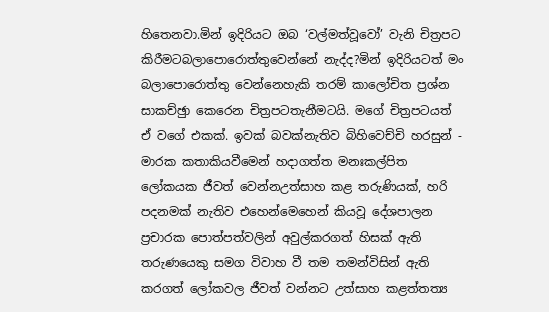හිතෙනවා.මින් ඉදිරියට ඔබ ‘වල්මත්වූවෝ’ වැනි චිත්‍රපට කිරීමටබලාපොරොත්තුවෙන්නේ නැද්ද?මින් ඉදිරියටත් මං බලාපොරොත්තු වෙන්නෙහැකි තරම් කාලෝචිත ප්‍රශ්න සාකච්ඡුා කෙරෙන චිත්‍රපටතැනීමටයි. මගේ චිත්‍රපටයත් ඒ වගේ එකක්. ඉවක් බවක්නැතිව බිහිවෙච්චි හරසුන් - මාරක කතාකියවීමෙන් හදාගත්ත මනඃකල්පිත ලෝකයක ජීවත් වෙන්නඋත්සාහ කළ තරුණියක්, හරි පදනමක් නැතිව එහෙන්මෙහෙන් කියවූ දේශපාලන ප්‍රචාරක පොත්පත්වලින් අවුල්කරගත් හිසක් ඇති තරුණයෙකු සමග විවාහ වී තම තමන්විසින් ඇති කරගත් ලෝකවල ජීවත් වන්නට උත්සාහ කළත්තත්‍ය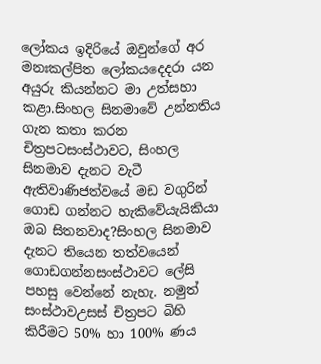ලෝකය ඉදිරියේ ඔවුන්ගේ අර මනඃකල්පිත ලෝකයදෙදරා යන අයුරු කියන්නට මා උත්සහා කළා.සිංහල සිනමාවේ උන්නතිය ගැන කතා කරන චිත්‍රපටසංස්ථාවට, සිංහල සිනමාව දැනට වැටී ඇතිවාණිජත්වයේ මඩ වගුරින් ගොඩ ගන්නට හැකිවේයැයිකියා ඔබ සිතනවාද?සිංහල සිනමාව දැනට තියෙන තත්වයෙන් ගොඩගන්නසංස්ථාවට ලේසි පහසු වෙන්නේ නැහැ. නමුත් සංස්ථාවඋසස් චිත්‍රපට බිහි කිරීමට 50% හා 100% ණය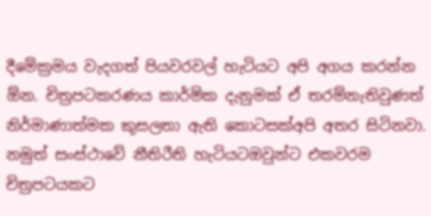දීමේක්‍රමය වැදගත් පියවරවල් හැටියට අපි අගය කරන්න ඕන. චිත්‍රපටකරණය කාර්මික දැනුමක් ඒ තරම්නැතිවුණත් නිර්මාණාත්මක කුසලතා ඇති කොටසක්අපි අතර සිටිනවා. නමුත් සංස්ථාවේ නීතිරීති හැටියටඔවුන්ට එකවරම චිත්‍රපටයකට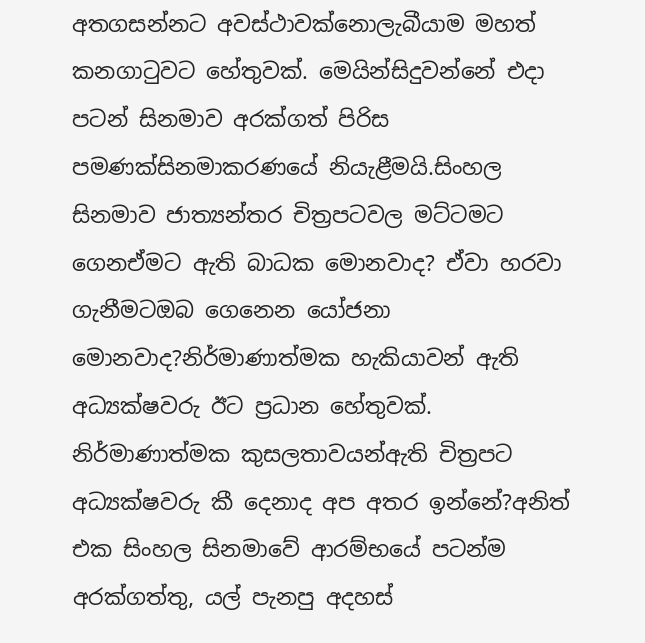අතගසන්නට අවස්ථාවක්නොලැබීයාම මහත් කනගාටුවට හේතුවක්. මෙයින්සිදුවන්නේ එදා පටන් සිනමාව අරක්ගත් පිරිස පමණක්සිනමාකරණයේ නියැළීමයි.සිංහල සිනමාව ජාත්‍යන්තර චිත්‍රපටවල මට්ටමට ගෙනඒමට ඇති බාධක මොනවාද? ඒවා හරවා ගැනීමටඔබ ගෙනෙන යෝජනා මොනවාද?නිර්මාණාත්මක හැකියාවන් ඇති අධ්‍යක්ෂවරු ඊට ප්‍රධාන හේතුවක්. නිර්මාණාත්මක කුසලතාවයන්ඇති චිත්‍රපට අධ්‍යක්ෂවරු කී දෙනාද අප අතර ඉන්නේ?අනිත් එක සිංහල සිනමාවේ ආරම්භයේ පටන්ම අරක්ගත්තු, යල් පැනපු අදහස්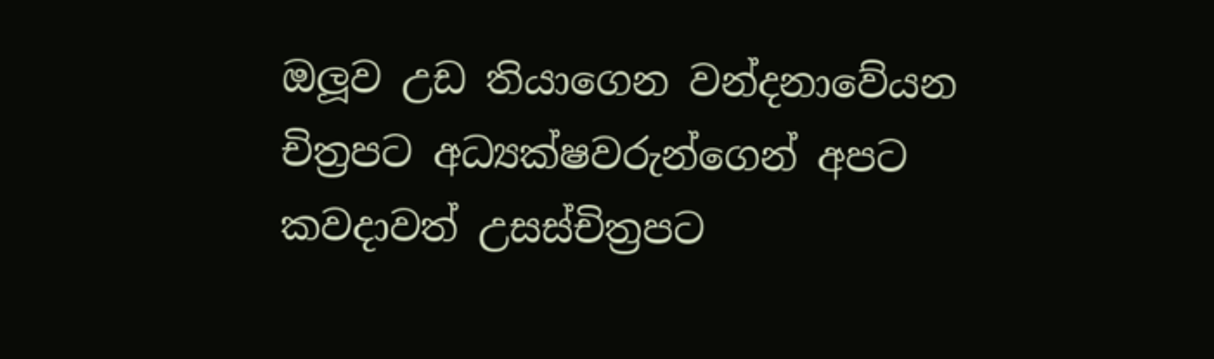ඔලූව උඩ තියාගෙන වන්දනාවේයන චිත්‍රපට අධ්‍යක්ෂවරුන්ගෙන් අපට කවදාවත් උසස්චිත්‍රපට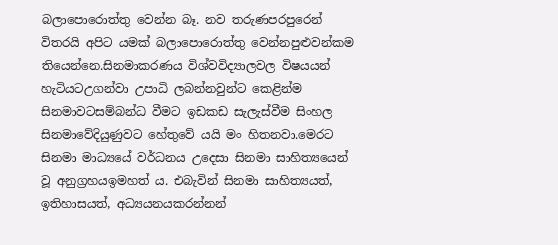බලාපොරොත්තු වෙන්න බෑ. නව තරුණපරපුරෙන් විතරයි අපිට යමක් බලාපොරොත්තු වෙන්නපුළුවන්කම තියෙන්නෙ.සිනමාකරණය විශ්වවිද්‍යාලවල විෂයයන් හැටියටඋගන්වා උපාධි ලබන්නවුන්ට කෙළින්ම සිනමාවටසම්බන්ධ වීමට ඉඩකඩ සැලැස්වීම සිංහල සිනමාවේදියුණුවට හේතුවේ යයි මං හිතනවා.මෙරට සිනමා මාධ්‍යයේ වර්ධනය උදෙසා සිනමා සාහිත්‍යයෙන් වූ අනුග්‍රහයඉමහත් ය. එබැවින් සිනමා සාහිත්‍යයත්, ඉතිහාසයත්, අධ්‍යයනයකරන්නන්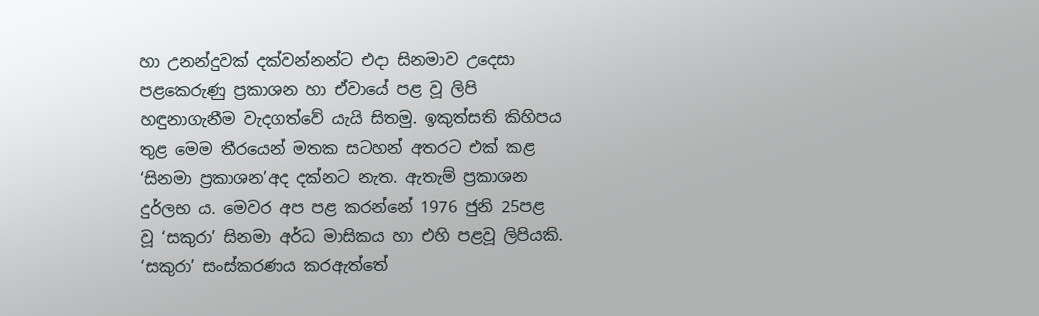හා උනන්දුවක් දක්වන්නන්ට එදා සිනමාව උදෙසා පළකෙරුණු ප්‍රකාශන හා ඒවායේ පළ වූ ලිපි හඳුනාගැනීම වැදගත්වේ යැයි සිතමු. ඉකුත්සති කිහිපය තුළ මෙම තීරයෙන් මතක සටහන් අතරට එක් කළ ‘සිනමා ප්‍රකාශන’අද දක්නට නැත. ඇතැම් ප්‍රකාශන දුර්ලභ ය. මෙවර අප පළ කරන්නේ 1976 ජුනි 25පළ වූ ‘සකුරා’ සිනමා අර්ධ මාසිකය හා එහි පළවූ ලිපියකි. ‘සකුරා’ සංස්කරණය කරඇත්තේ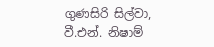ගුණසිරි සිල්වා, වී.එන්. නිෂාම්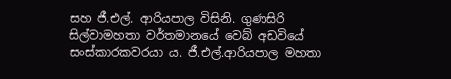සහ ජී.එල්. ආරියපාල විසිනි. ගුණසිරි සිල්වාමහතා වර්තමානයේ වෙබ් අඩවියේ සංස්කාරකවරයා ය. ජී.එල්.ආරියපාල මහතා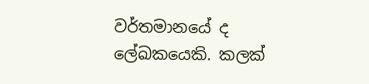වර්තමානයේ ද ලේඛකයෙකි. කලක්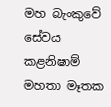මහ බැංකුවේ සේවය කළනිෂාම් මහතා මෑතක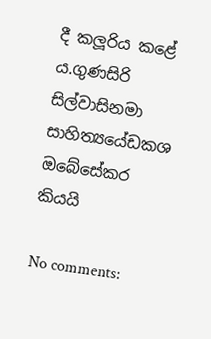දී කලූරිය කළේ ය.ගුණසිරි සිල්වාසිනමා සාහිත්‍යයේඩකශ ඔබේසේකර කියයි

No comments: